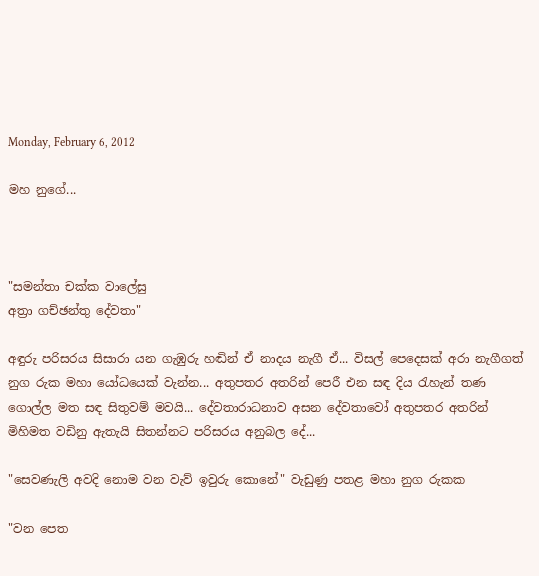Monday, February 6, 2012

මහ නුගේ...



"සමන්තා චක්ක වාලේසු
අත්‍රා ගච්ඡන්තු දේවතා"

අඳුරු පරිසරය සිසාරා යන ගැඹුරු හඬින් ඒ නාදය නැගී ඒ... විසල් පෙදෙසක් අරා නැගීගත් නුග රුක මහා යෝධයෙක් වැන්න... අතුපතර අතරින් පෙරී එන සඳ දිය රැහැන් තණ ගොල්ල මත සඳ සිතුවම් මවයි... දේවතාරාධනාව අසන දේවතාවෝ අතුපතර අතරින් මිහිමත වඩිනු ඇතැයි සිතන්නට පරිසරය අනුබල දේ...

"සෙවණැලි අවදි නොම වන වැව් ඉවුරු කොනේ" වැඩුණු පතළ මහා නුග රුකක

"වන පෙත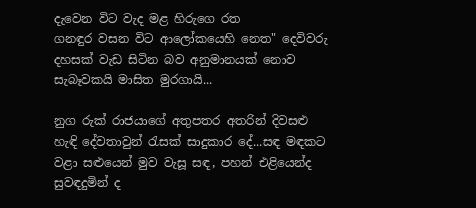දැවෙන විට වැද මළ හිරුගෙ රත
ගනඳුර වසන විට ආලෝකයෙහි නෙත" දෙවිවරු දහසක් වැඩ සිටින බව අනුමානයක් නොව සැබෑවකයි මාසිත මුරගායි...

නුග රුක් රාජයාගේ අතුපතර අතරින් දිවසළු හැඳි දේවතාවුන් රැසක් සාදුකාර දේ...සඳ මඳකට වළා සළුයෙන් මුව වැසූ සඳ, පහන් එළියෙන්ද සුවඳදුමින් ද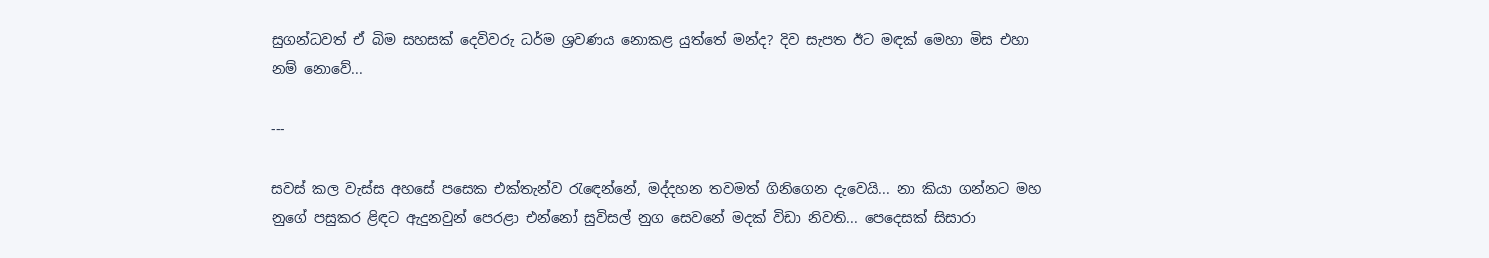සුගන්ධවත් ඒ බිම සහසක් දෙවිවරු ධර්ම ශ්‍රවණය නොකළ යුත්තේ මන්ද? දිව සැපත ඊට මඳක් මෙහා මිස එහා නම් නොවේ...

---

සවස් කල වැස්ස අහසේ පසෙක එක්තැන්ව රැඳෙන්නේ, මද්දහන තවමත් ගිනිගෙන දැවෙයි... නා කියා ගන්නට මහ නුගේ පසුකර ළිඳට ඇදුනවුන් පෙරළා එන්නෝ සුවිසල් නුග සෙවනේ මදක් විඩා නිවති... පෙදෙසක් සිසාරා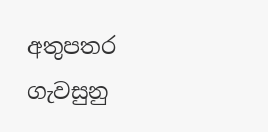අතුපතර ගැවසුනු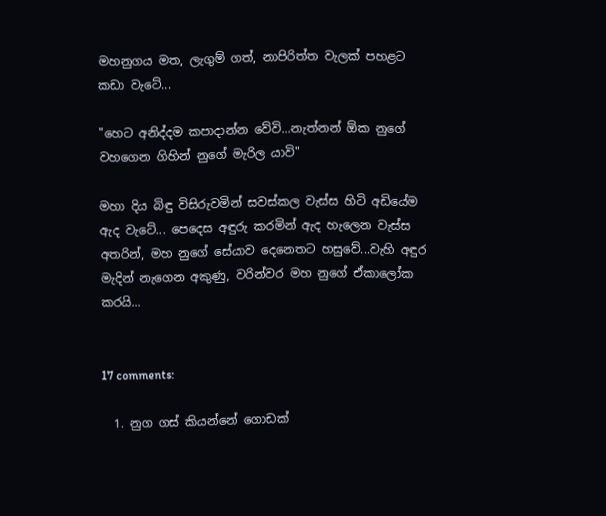මහනුගය මත, ලැගුම් ගත්, නාපිරිත්ත වැලක් පහළට කඩා වැටේ...

"හෙට අනිද්දම කපාදාන්න වේවි...නැත්නන් ඕක නුගේ වහගෙන ගිහින් නුගේ මැරිල යාවි"

මහා දිය බිඳු විසිරුවමින් සවස්කල වැස්ස හිටි අඩියේම ඇද වැටේ... පෙදෙස අඳුරු කරමින් ඇද හැලෙන වැස්ස අතරින්, මහ නුගේ සේයාව දෙනෙතට හසුවේ...වැහි අඳුර මැදින් නැගෙන අකුණු, වරින්වර මහ නුගේ ඒකාලෝක කරයි...


17 comments:

  1. නුග ගස් කියන්නේ ගොඩක්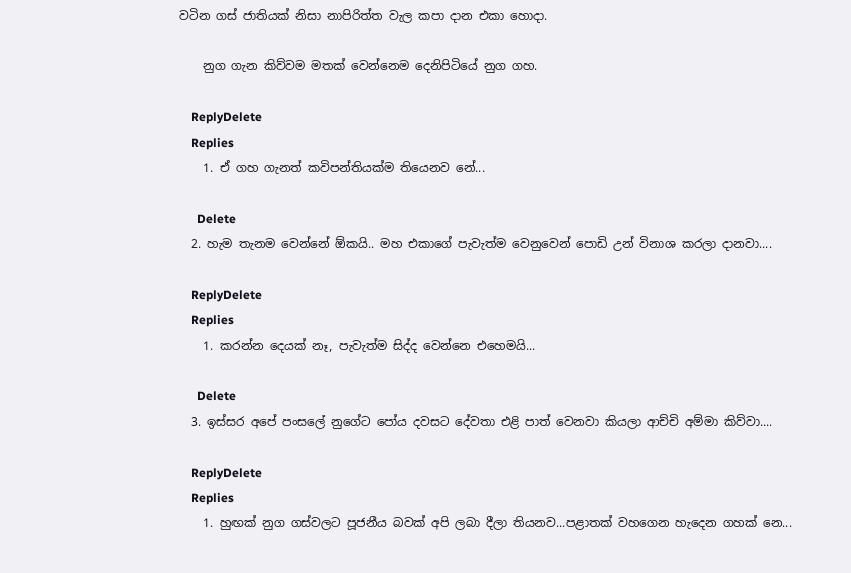වටින ගස් ජාතියක් නිසා නාපිරිත්ත වැල කපා දාන එකා හොදා.

    නුග ගැන කිව්වම මතක් වෙන්නෙම දෙනිපිටියේ නුග ගහ.

    ReplyDelete
    Replies
    1. ඒ ගහ ගැනත් කවිපන්තියක්ම තියෙනව නේ...

      Delete
  2. හැම තැනම වෙන්නේ ඕකයි.. මහ එකාගේ පැවැත්ම වෙනුවෙන් පොඩි උන් විනාශ කරලා දානවා....

    ReplyDelete
    Replies
    1. කරන්න දෙයක් නෑ, පැවැත්ම සිද්ද වෙන්නෙ එහෙමයි...

      Delete
  3. ඉස්සර අපේ පංසලේ නුගේට පෝය දවසට දේවතා එළි පාත් වෙනවා කියලා ආච්චි අම්මා කිව්වා....

    ReplyDelete
    Replies
    1. හුඟක් නුග ගස්වලට පූජනීය බවක් අපි ලබා දීලා තියනව...පළාතක් වහගෙන හැදෙන ගහක් නෙ...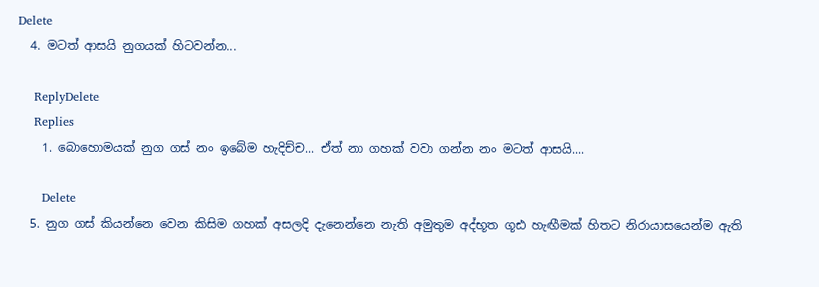Delete
  4. මටත් ආසයි නුගයක් හිටවන්න...

    ReplyDelete
    Replies
    1. බොහොමයක් නුග ගස් නං ඉබේම හැදිච්ච... ඒත් නා ගහක් වවා ගන්න නං මටත් ආසයි....

      Delete
  5. නුග ගස් කියන්නෙ වෙන කිසිම ගහක් අසලදි දැනෙන්නෙ නැති අමුතුම අද්භූත ගූඪ හැඟීමක් හිතට නිරායාසයෙන්ම ඇති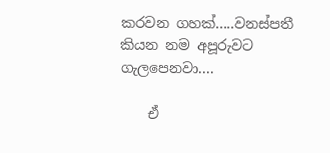කරවන ගහක්.....වනස්පතී කියන නම අපූරුවට ගැලපෙනවා....

    ඒ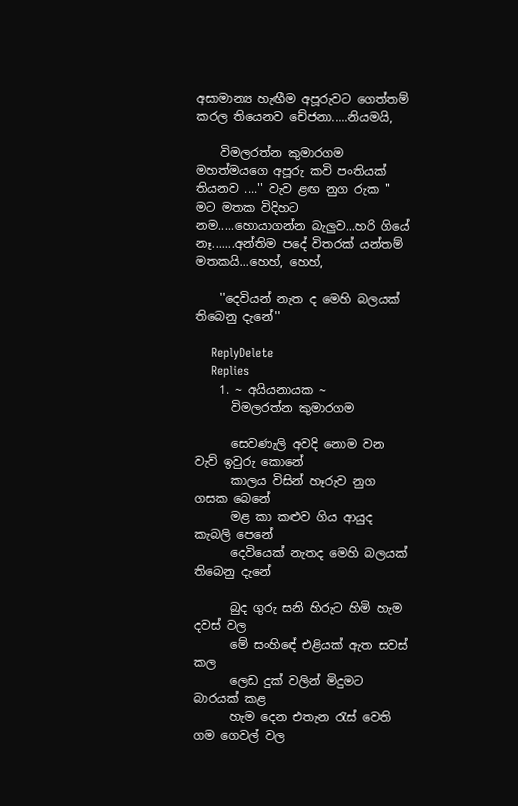අසාමාන්‍ය හැඟීම අපූරුවට ගෙත්තම් කරල තියෙනව චේජනා.....නියමයි,

    විමලරත්න කුමාරගම මහත්මයගෙ අපූරු කවි පංතියක් තියනව ....'' වැව ළඟ නුග රුක '' මට මතක විදිහට නම.....හොයාගන්න බැලුව...හරි ගියේ නෑ.......අන්තිම පදේ විතරක් යන්තම් මතකයි...හෙහ්, හෙහ්,

    ''දෙවියන් නැත ද මෙහි බලයක් තිබෙනු දැනේ''

    ReplyDelete
    Replies
    1. ~ අයියනායක ~
      විමලරත්න කුමාරගම

      සෙවණැලි අවදි නොම වන වැව් ඉවුරු කොනේ
      කාලය විසින් හෑරුව නුග ගසක බෙනේ
      මළ කා කළුව ගිය ආයුද කැබලි පෙනේ
      දෙවියෙක් නැතද මෙහි බලයක් තිබෙනු දැනේ

      බුද ගුරු සනි හිරුට හිමි හැම දවස් වල
      මේ සංහිඳේ එළියක් ඇත සවස් කල
      ලෙඩ දුක් වලින් මිදුමට බාරයක් කළ
      හැම දෙන එතැන රැස් වෙති ගම ගෙවල් වල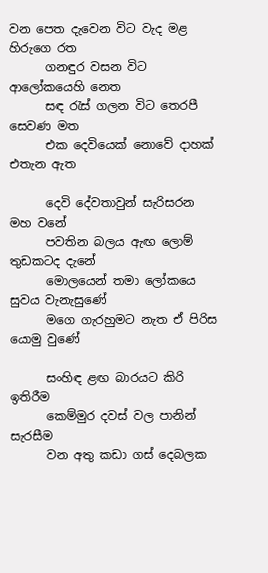වන පෙත දැවෙන විට වැද මළ හිරුගෙ රත
      ගනඳුර වසන විට ආලෝකයෙහි නෙත
      සඳ රැස් ගලන විට තෙරපී සෙවණ මත
      එක දෙවියෙක් නොවේ දාහක් එතැන ඇත

      දෙවි දේවතාවුන් සැරිසරන මහ වනේ
      පවතින බලය ඇඟ ලොම් තුඩකටද දැනේ
      මොලයෙන් තමා ලෝකයෙ සුවය වැනැසුණේ
      මගෙ ගැරහුමට නැත ඒ පිරිස යොමු වුණේ

      සංහිඳ ළඟ බාරයට කිරි ඉතිරීම
      කෙම්මුර දවස් වල පානින් සැරසීම
      වන අතු කඩා ගස් දෙබලක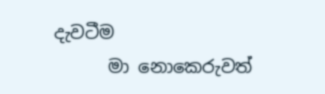දැවටීම
      මා නොකෙරුවත්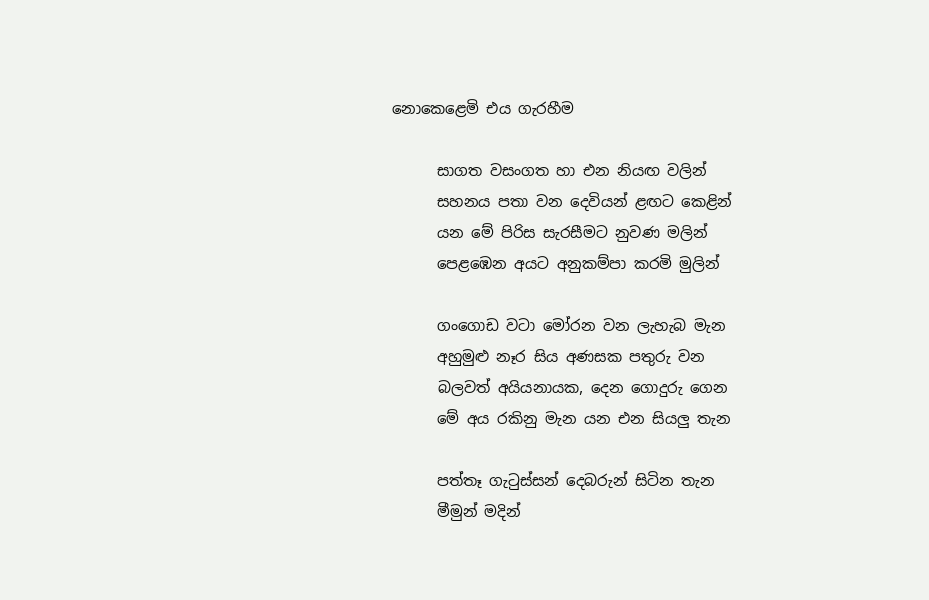නොකෙළෙමි එය ගැරහීම

      සාගත වසංගත හා එන නියඟ වලින්
      සහනය පතා වන දෙවියන් ළඟට කෙළින්
      යන මේ පිරිස සැරසීමට නුවණ මලින්
      පෙළඹෙන අයට අනුකම්පා කරමි මුලින්

      ගංගොඩ වටා මෝරන වන ලැහැබ මැන
      අහුමුළු නෑර සිය අණසක පතුරු වන
      බලවත් අයියනායක, දෙන ගොදුරු ගෙන
      මේ අය රකිනු මැන යන එන සියලු තැන

      පත්තෑ ගැටුස්සන් දෙබරුන් සිටින තැන
      මීමුන් මදින්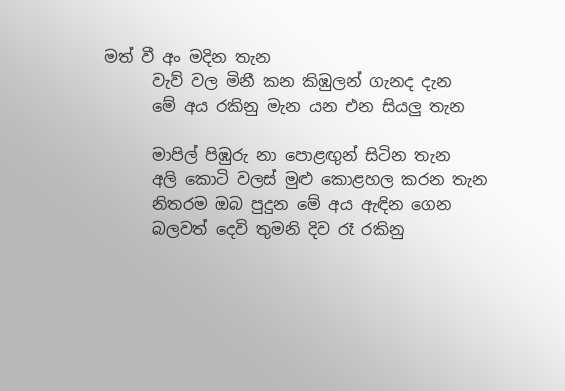මත් වී අං මදින තැන
      වැව් වල මිනී කන කිඹුලන් ගැනද දැන
      මේ අය රකිනු මැන යන එන සියලු තැන

      මාපිල් පිඹුරු නා පොළඟුන් සිටින තැන
      අලි කොටි වලස් මුළු කොළහල කරන තැන
      නිතරම ඔබ පුදුන මේ අය ඇඳින ගෙන
      බලවත් දෙවි තුමනි දිව රෑ රකිනු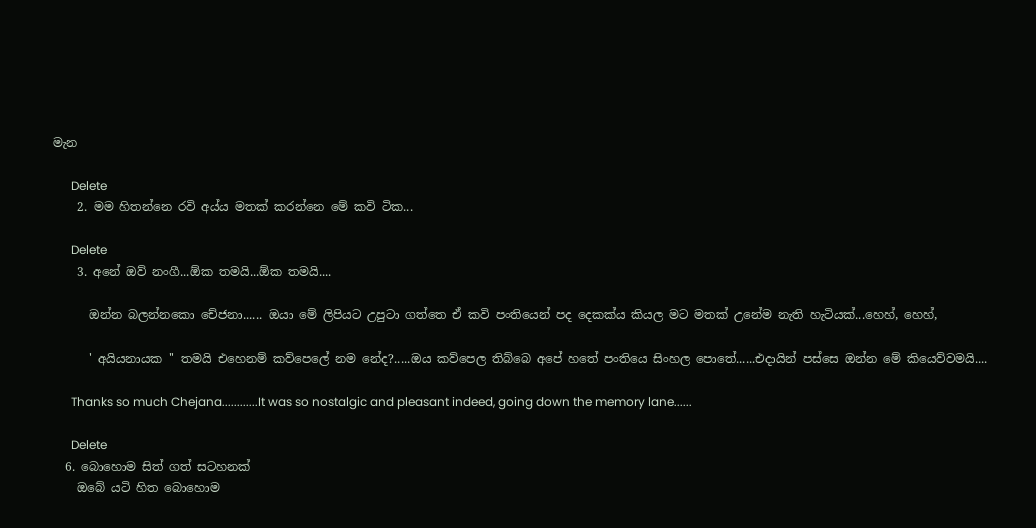මැන

      Delete
    2. මම හිතන්නෙ රවි අය්ය මතක් කරන්නෙ මේ කවි ටික...

      Delete
    3. අනේ ඔව් නංගී...ඕක තමයි...ඕක තමයි....

      ඔන්න බලන්නකො චේජනා...... ඔයා මේ ලිපියට උපුටා ගත්තෙ ඒ කවි පංතියෙන් පද දෙකක්ය කියල මට මතක් උනේම නැති හැටියක්...හෙහ්, හෙහ්,

      ' අයියනායක '' තමයි එහෙනම් කව්පෙලේ නම නේද?.....ඔය කව්පෙල තිබ්බෙ අපේ හතේ පංතියෙ සිංහල පොතේ......එදායින් පස්සෙ ඔන්න මේ කියෙව්වමයි....

      Thanks so much Chejana............It was so nostalgic and pleasant indeed, going down the memory lane......

      Delete
  6. බොහොම සිත් ගත් සටහනක්
    ඔබේ යටි හිත බොහොම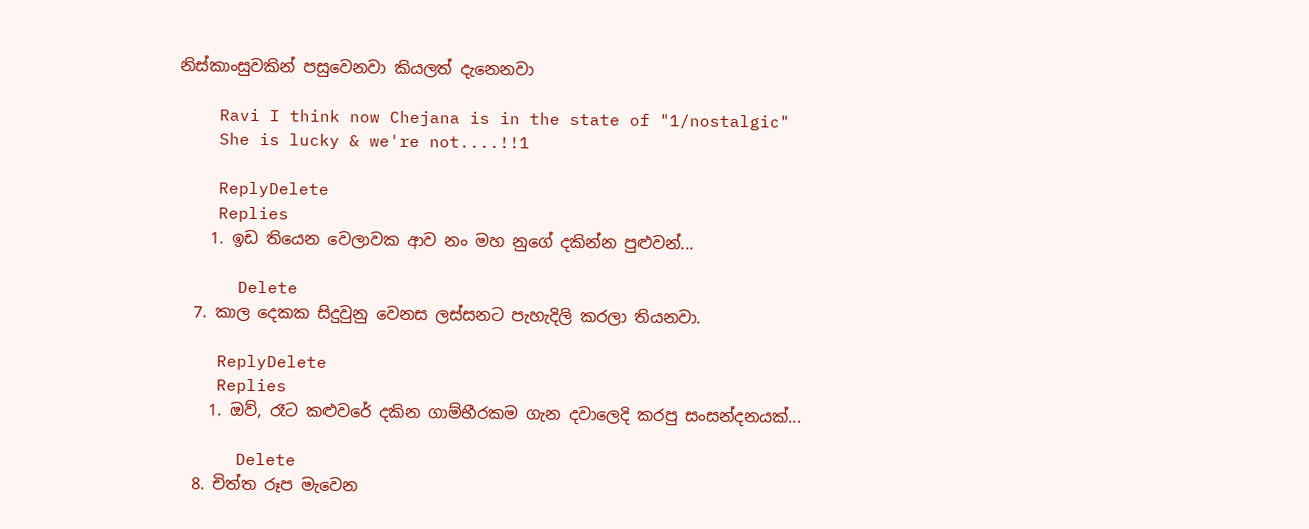නිස්කාංසුවකින් පසුවෙනවා කියලත් දැනෙනවා

    Ravi I think now Chejana is in the state of "1/nostalgic"
    She is lucky & we're not....!!1

    ReplyDelete
    Replies
    1. ඉඩ තියෙන වෙලාවක ආව නං මහ නුගේ දකින්න පුළුවන්...

      Delete
  7. කාල දෙකක සිදුවුනු වෙනස ලස්සනට පැහැදිලි කරලා තියනවා.

    ReplyDelete
    Replies
    1. ඔව්, රෑට කළුවරේ දකින ගාම්භීරකම ගැන දවාලෙදි කරපු සංසන්දනයක්...

      Delete
  8. චිත්ත රූප මැවෙන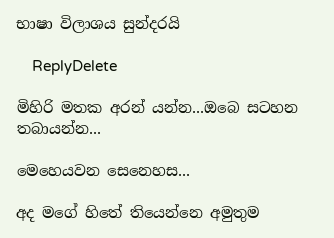භාෂා විලාශය සුන්දරයි

    ReplyDelete

මිහිරි මතක අරන් යන්න...ඔබෙ සටහන තබායන්න...

මෙහෙයවන සෙනෙහස...

අද මගේ හිතේ තියෙන්නෙ අමුතුම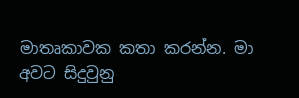මාතෘකාවක කතා කරන්න. මා අවට සිදුවුනු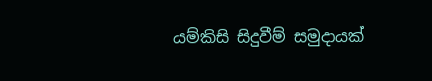යම්කිසි සිදුවීම් සමුදායක්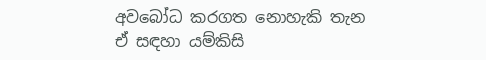අවබෝධ කරගත නොහැකි තැන ඒ සඳහා යම්කිසි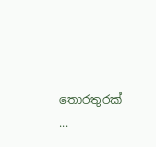තොරතුරක් ...